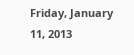Friday, January 11, 2013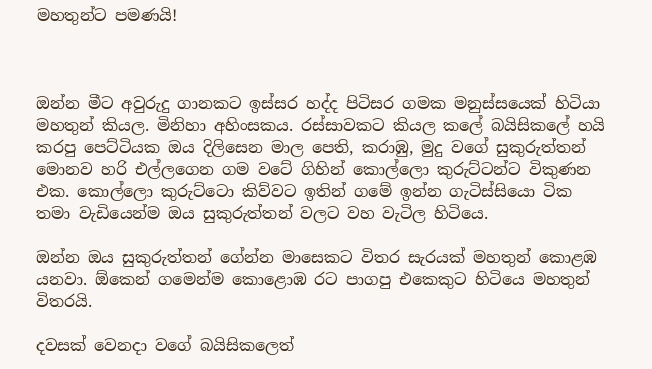මහතුන්ට පමණයි!



ඔන්න මීට අවුරුදු ගානකට ඉස්සර හද්ද පිටිසර ගමක මනුස්සයෙක් හිටියා මහතුන් කියල. මිනිහා අහිංසකය. රස්සාවකට කියල කලේ බයිසිකලේ හයි කරපු පෙට්ටියක ඔය දිලිසෙන මාල පෙති, කරාඹු, මුදු වගේ සුකුරුත්තන් මොනව හරි එල්ලගෙන ගම වටේ ගිහින් කොල්ලො කුරුට්ටන්ට විකුණන එක. කොල්ලො කුරුට්ටො කිව්වට ඉතින් ගමේ ඉන්න ගැටිස්සියො ටික තමා වැඩියෙන්ම ඔය සුකුරුත්තන් වලට වහ වැටිල හිටියෙ.

ඔන්න ඔය සුකුරුත්තන් ගේන්න මාසෙකට විතර සැරයක් මහතුන් කොළඹ යනවා. ඕකෙන් ගමෙන්ම කොළොඹ රට පාගපු එකෙකුට හිටියෙ මහතුන් විතරයි.

දවසක් වෙනදා වගේ බයිසිකලෙත්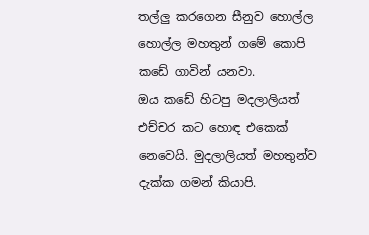තල්ලු කරගෙන සීනුව හොල්ල හොල්ල මහතුන් ගමේ කොපි කඩේ ගාවින් යනවා.
ඔය කඩේ හිටපු මදලාලියත් එච්චර කට හොඳ එකෙක් නෙවෙයි. මුදලාලියත් මහතුන්ව දැක්ක ගමන් කියාපි.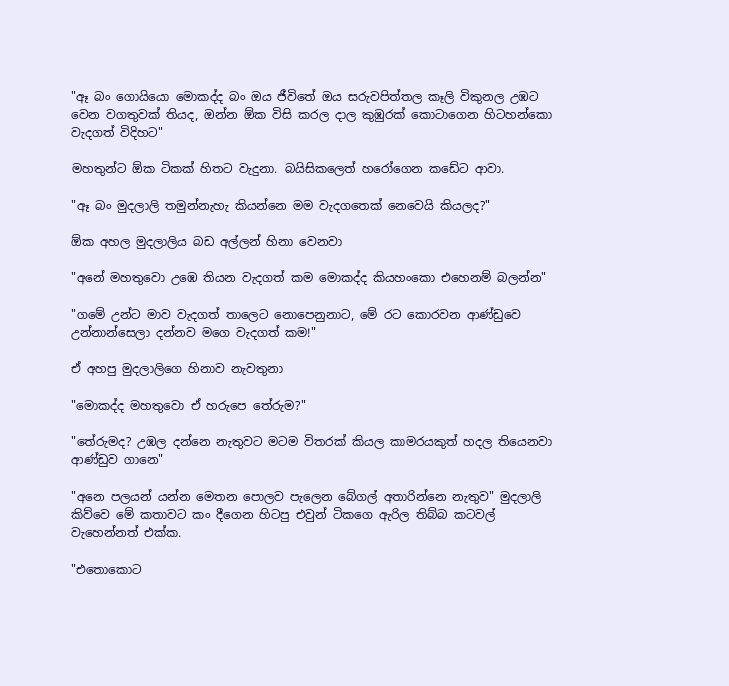"ඈ බං ගොයියො මොකද්ද බං ඔය ජීවිතේ ඔය සරුවපිත්තල කෑලි විකුනල උඹට වෙන වගතුවක් තියද, ඔන්න ඕක විසි කරල දාල කුඹුරක් කොටාගෙන හිටහන්කො වැදගත් විදිහට"

මහතුන්ට ඕක ටිකක් හිතට වැදුනා. බයිසිකලෙත් හරෝගෙන කඩේට ආවා.

"ඈ බං මුදලාලි තමුන්නැහැ කියන්නෙ මම වැදගතෙක් නෙවෙයි කියලද?"

ඕක අහල මුදලාලිය බඩ අල්ලන් හිනා වෙනවා

"අනේ මහතුවො උඹෙ තියන වැදගත් කම මොකද්ද කියහංකො එහෙනම් බලන්න"

"ගමේ උන්ට මාව වැදගත් තාලෙට නොපෙනුනාට, මේ රට කොරවන ආණ්ඩුවෙ උන්නාන්සෙලා දන්නව මගෙ වැදගත් කම!"

ඒ අහපු මුදලාලිගෙ හිනාව නැවතුනා

"මොකද්ද මහතුවො ඒ හරුපෙ තේරුම?"

"තේරුමද? උඹල දන්නෙ නැතුවට මටම විතරක් කියල කාමරයකුත් හදල තියෙනවා ආණ්ඩුව ගානෙ"

"අනෙ පලයන් යන්න මෙතන පොලව පැලෙන බේගල් අතාරින්නෙ නැතුව" මුදලාලි කිව්වෙ මේ කතාවට කං දීගෙන හිටපු එවුන් ටිකගෙ ඇරිල තිබ්බ කටවල් වැහෙන්නත් එක්ක.

"එතොකොට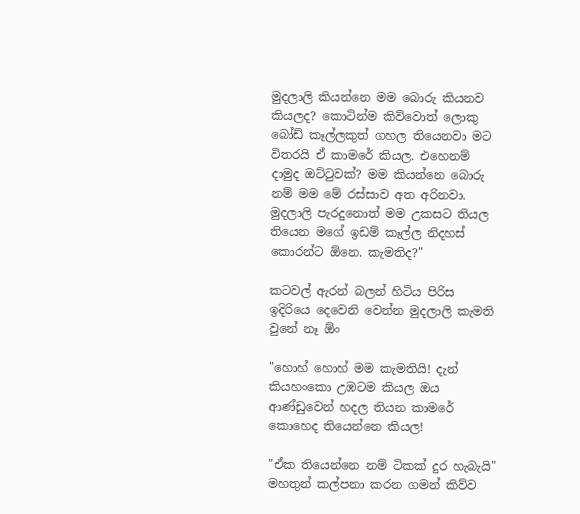මුදලාලි කියන්නෙ මම බොරු කියනව කියලද? කොටින්ම කිව්වොත් ලොකු බෝඩ් කෑල්ලකුත් ගහල තියෙනවා මට විතරයි ඒ කාමරේ කියල. එහෙනම් දාමුද ඔට්ටුවක්? මම කියන්නෙ බොරු නම් මම මේ රස්සාව අත අරිනවා. මුදලාලි පැරදුනොත් මම උකසට තියල තියෙන මගේ ඉඩම් කෑල්ල නිදහස් කොරන්ට ඕනෙ. කැමතිද?"

කටවල් ඇරන් බලන් හිටිය පිරිස ඉදිරියෙ දෙවෙනි වෙන්න මුදලාලි කැමති වුනේ නෑ ඕං

"හොහ් හොහ් මම කැමතියි! දැන් කියහංකො උඹටම කියල ඔය ආණ්ඩුවෙන් හදල තියන කාමරේ කොහෙද තියෙන්නෙ කියල!

"ඒක තියෙන්නෙ නම් ටිකක් දුර හැබැයි" මහතුන් කල්පනා කරන ගමන් කිව්ව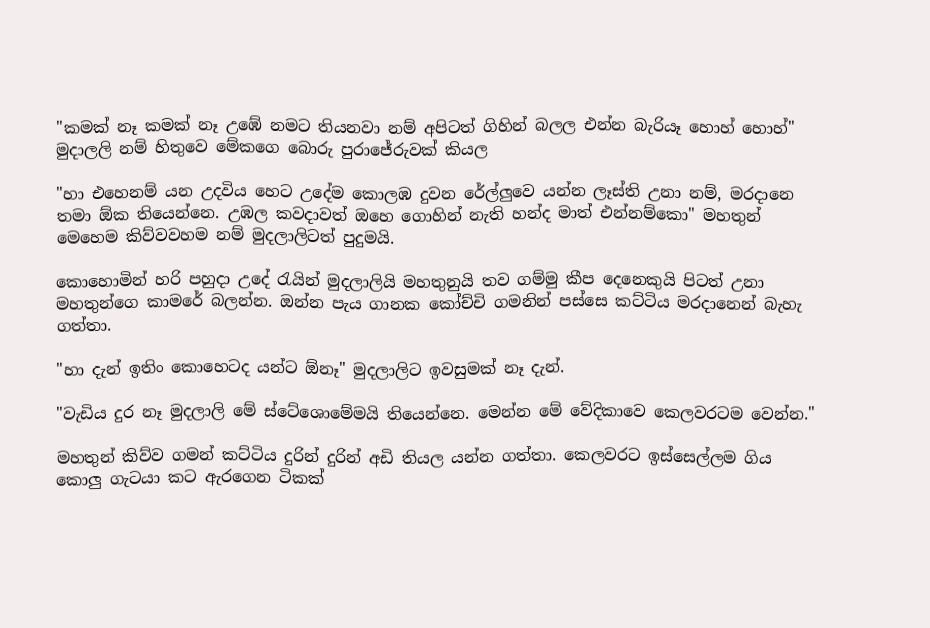"කමක් නෑ කමක් නෑ උඹේ නමට තියනවා නම් අපිටත් ගිහින් බලල එන්න බැරියෑ හොහ් හොහ්" මුදාලලි නම් හිතුවෙ මේකගෙ බොරු පුරාජේරුවක් කියල

"හා එහෙනම් යන උදවිය හෙට උදේම කොලඹ දුවන රේල්ලුවෙ යන්න ලෑස්ති උනා නම්, මරදානෙ තමා ඕක තියෙන්නෙ. උඹල කවදාවත් ඔහෙ ගොහින් නැති හන්ද මාත් එන්නම්කො" මහතුන් මෙහෙම කිව්වවහම නම් මුදලාලිටත් පුදුමයි.

කොහොමින් හරි පහුදා උදේ රැයින් මුදලාලියි මහතුනුයි තව ගම්මු කීප දෙනෙකුයි පිටත් උනා මහතුන්ගෙ කාමරේ බලන්න. ඔන්න පැය ගානක කෝච්චි ගමනින් පස්සෙ කට්ටිය මරදානෙන් බැහැ ගත්තා.

"හා දැන් ඉතිං කොහෙටද යන්ට ඕනෑ" මුදලාලිට ඉවසුමක් නෑ දැන්.

"වැඩිය දුර නෑ මුදලාලි මේ ස්ටේශොමේමයි තියෙන්නෙ. මෙන්න මේ වේදිකාවෙ කෙලවරටම වෙන්න."

මහතුන් කිව්ව ගමන් කට්ටිය දුරින් දුරින් අඩි තියල යන්න ගත්තා. කෙලවරට ඉස්සෙල්ලම ගිය කොලු ගැටයා කට ඇරගෙන ටිකක්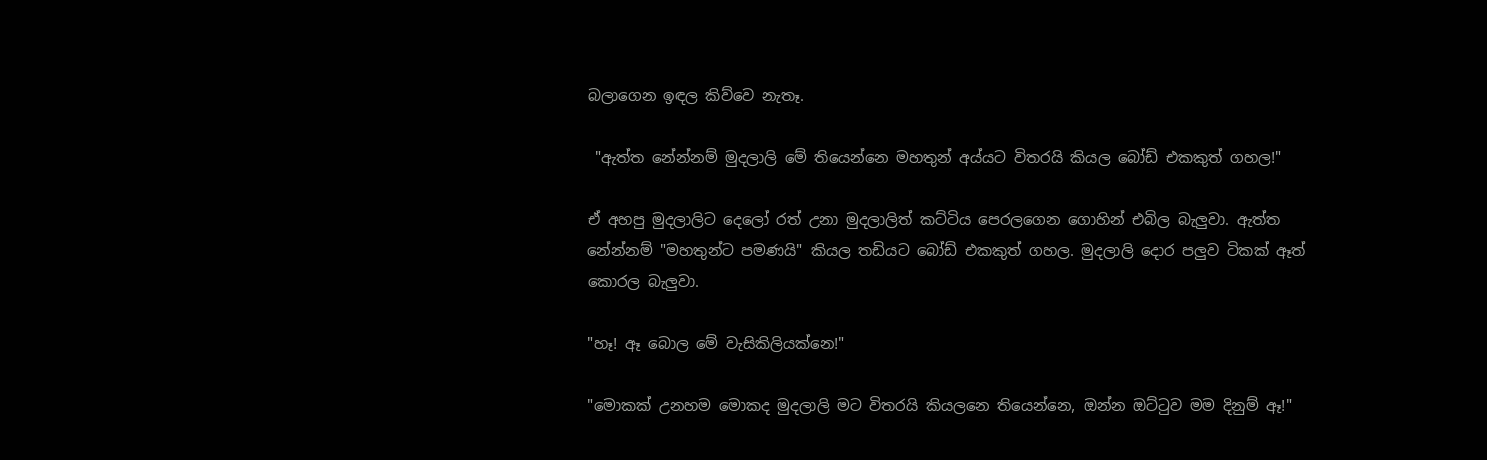බලාගෙන ඉඳල කිව්වෙ නැතෑ.

 "ඇත්ත නේන්නම් මුදලාලි මේ තියෙන්නෙ මහතුන් අය්යට විතරයි කියල බෝඩ් එකකුත් ගහල!"

ඒ අහපු මුදලාලිට දෙලෝ රත් උනා මුදලාලිත් කට්ටිය පෙරලගෙන ගොහින් එබිල බැලුවා. ඇත්ත නේන්නම් "මහතුන්ට පමණයි" කියල තඩියට බෝඩ් එකකුත් ගහල. මුදලාලි දොර පලුව ටිකක් ඈත් කොරල බැලුවා.

"හෑ! ඈ බොල මේ වැසිකිලියක්නෙ!"

"මොකක් උනහම මොකද මුදලාලි මට විතරයි කියලනෙ තියෙන්නෙ, ඔන්න ඔට්ටුව මම දිනුම් ඈ!"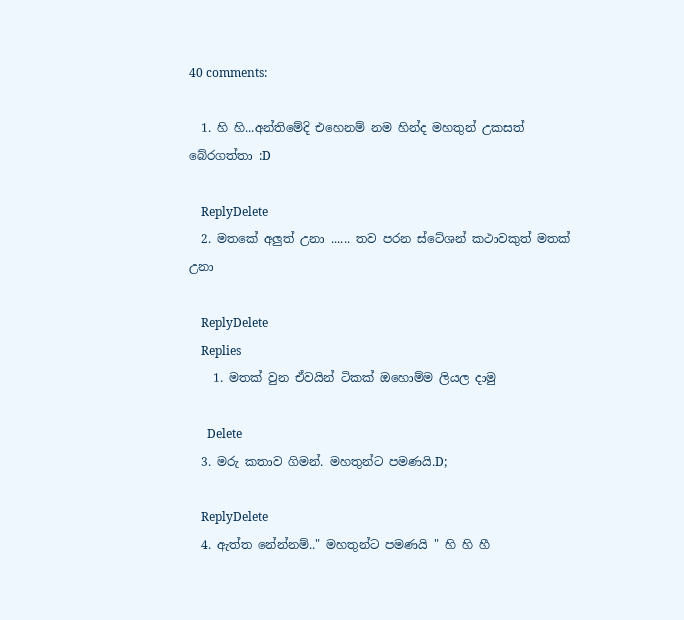40 comments:

  1. හි හි...අන්තිමේදි එහෙනම් නම හින්ද මහතුන් උකසත් බේරගත්තා :D

    ReplyDelete
  2. මතකේ අලුත් උනා ...... තව පරන ස්ටේශන් කථාවකුත් මතක් උනා

    ReplyDelete
    Replies
    1. මතක් වුන ඒවයින් ටිකක් ඔහොම්ම ලියල දාමු

      Delete
  3. මරු කතාව ගිමන්. මහතුන්ට පමණයි.D;

    ReplyDelete
  4. ඇත්ත නේන්නම්.." මහතුන්ට පමණයි " හි හි හී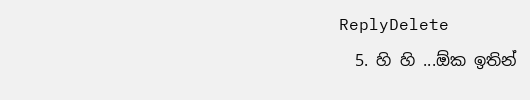ReplyDelete
  5. හි හි ...ඕක ඉතින්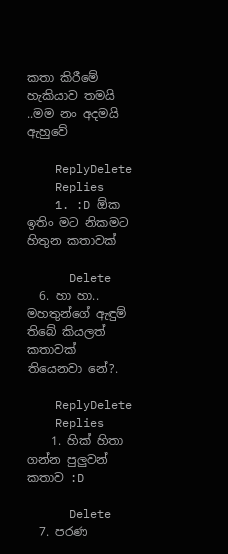කතා කිරීමේ හැකියාව තමයි ..මම නං අදමයි ඇහුවේ

    ReplyDelete
    Replies
    1. :D ඕක ඉතිං මට නිකමට හිතුන කතාවක්

      Delete
  6. හා හා.. මහතුන්ගේ ඇඳුම් තිබේ කියලත් කතාවක් තියෙනවා නේ?.

    ReplyDelete
    Replies
    1. හික් හිතා ගන්න පුලුවන් කතාව :D

      Delete
  7. පරණ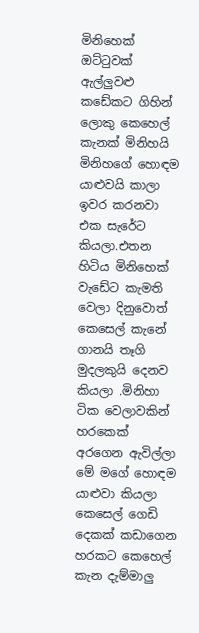මිනිහෙක් ඔට්ටුවක් ඇල්ලුවළු කඩේකට ගිහින් ලොකු කෙහෙල් කැනක් මිනිහයි මිනිහගේ හොඳම යාළුවයි කාලා ඉවර කරනවා එක සැරේට කියලා.එතන හිටිය මිනිහෙක් වැඩේට කැමති වෙලා දිනුවොත් කෙසෙල් කැනේ ගානයි තෑගි මුදලකුයි දෙනව කියලා .මිනිහා ටික වෙලාවකින් හරකෙක් අරගෙන ඇවිල්ලා මේ මගේ හොඳම යාළුවා කියලා කෙසෙල් ගෙඩි දෙකක් කඩාගෙන හරකට කෙහෙල් කැන දැම්මාලු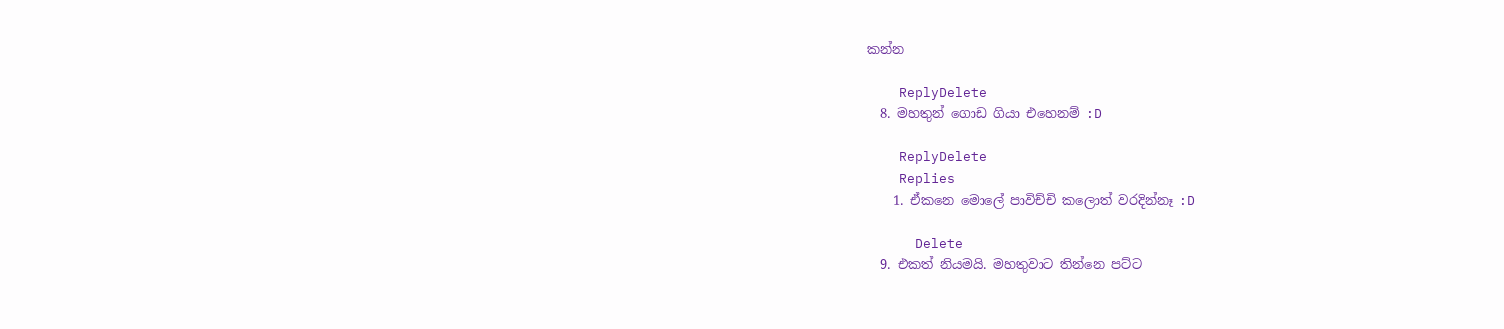කන්න

    ReplyDelete
  8. මහතුන් ගොඩ ගියා එහෙනම් :D

    ReplyDelete
    Replies
    1. ඒකනෙ මොලේ පාවිච්චි කලොත් වරදින්නෑ :D

      Delete
  9. එකත් නියමයි. මහතුවාට තින්නෙ පට්ට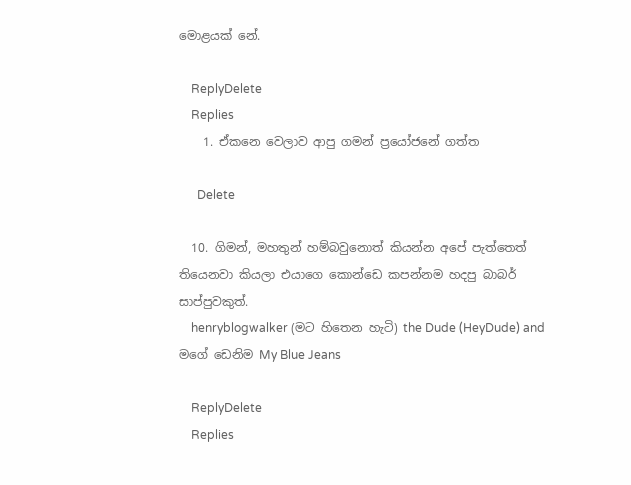මොළයක් නේ.

    ReplyDelete
    Replies
    1. ඒකනෙ වෙලාව ආපු ගමන් ප්‍රයෝජනේ ගත්ත

      Delete

  10. ගිමන්, මහතුන් හම්බවුනොත් කියන්න අපේ පැත්තෙත් තියෙනවා කියලා එයාගෙ කොන්ඩෙ කපන්නම හදපු බාබර් සාප්පුවකුත්.
    henryblogwalker (මට හිතෙන හැටි) the Dude (HeyDude) and මගේ ඩෙනිම My Blue Jeans

    ReplyDelete
    Replies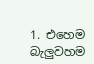1. එහෙම බැලුවහම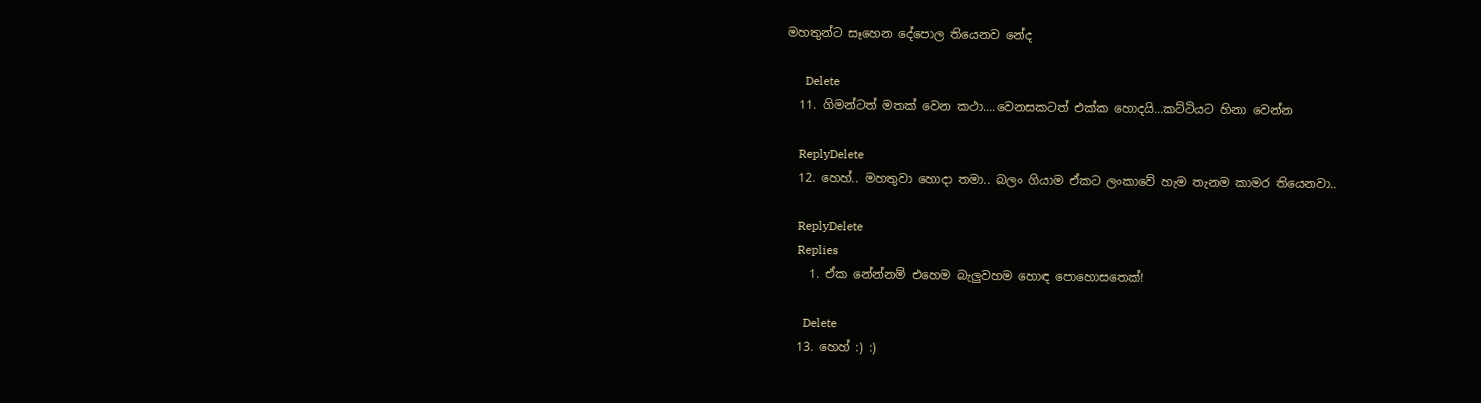මහතුන්ට සෑහෙන දේපොල තියෙනව නේද

      Delete
  11. ගිමන්ටත් මතක් වෙන කථා....වෙනසකටත් එක්ක හොදයි...කට්ටියට හිනා වෙන්න

    ReplyDelete
  12. හෙහ්.. මහතුවා හොදා තමා.. බලං ගියාම ඒකට ලංකාවේ හැම තැනම කාමර තියෙනවා..

    ReplyDelete
    Replies
    1. ඒක නේන්නම් එහෙම බැලුවහම හොඳ පොහොසතෙක්!

      Delete
  13. හෙහ් :) :)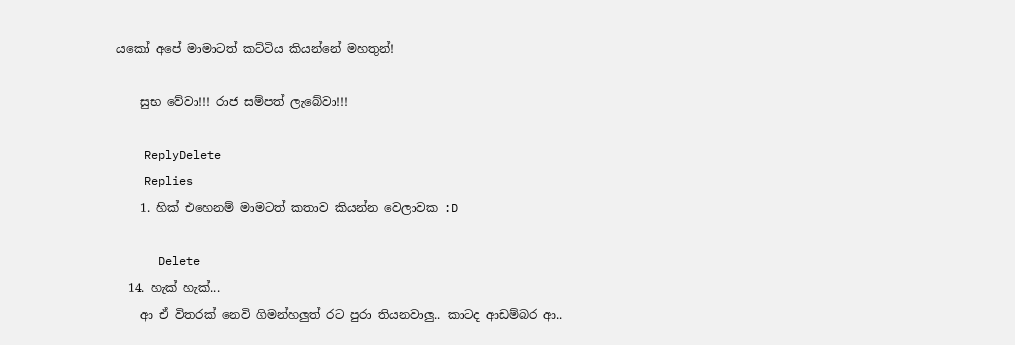යකෝ අපේ මාමාටත් කට්ටිය කියන්නේ මහතුන්!

    සුභ වේවා!!! රාජ සම්පත් ලැබේවා!!!

    ReplyDelete
    Replies
    1. හික් එහෙනම් මාමටත් කතාව කියන්න වෙලාවක :D

      Delete
  14. හැක් හැක්...
    ආ ඒ විතරක් නෙවි ගිමන්හලුත් රට පුරා තියනවාලු.. කාටද ආඩම්බර ආ..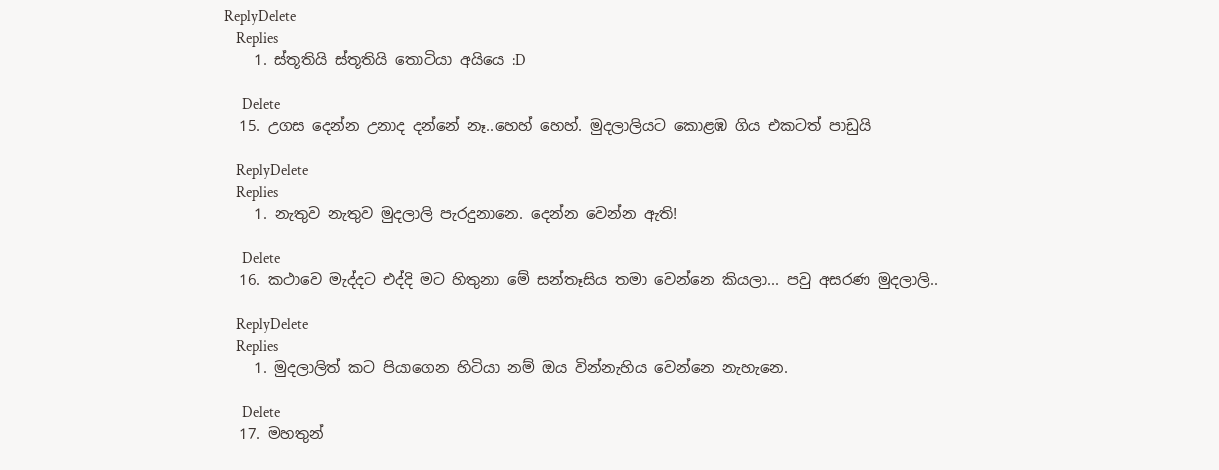ReplyDelete
    Replies
    1. ස්තූතියි ස්තූතියි තොටියා අයියෙ :D

      Delete
  15. උගස දෙන්න උනාද දන්නේ නෑ..හෙහ් හෙහ්. මුදලාලියට කොළඹ ගිය එකටත් පාඩුයි

    ReplyDelete
    Replies
    1. නැතුව නැතුව මුදලාලි පැරදුනානෙ. දෙන්න වෙන්න ඇති!

      Delete
  16. කථාවෙ මැද්දට එද්දි මට හිතුනා මේ සන්තෑසිය තමා වෙන්නෙ කියලා... පවු අසරණ මුදලාලි..

    ReplyDelete
    Replies
    1. මුදලාලිත් කට පියාගෙන හිටියා නම් ඔය වින්නැහිය වෙන්නෙ නැහැනෙ.

      Delete
  17. මහතුන්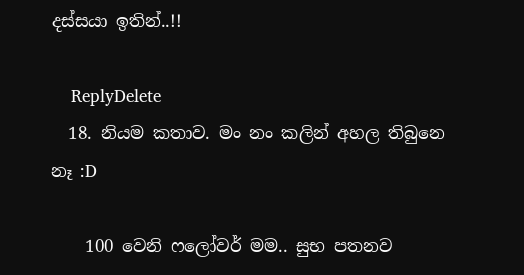දස්සයා ඉතින්..!!

    ReplyDelete
  18. නියම කතාව. මං නං කලින් අහල තිබුනෙ නෑ :D

    100 වෙනි ෆලෝවර් මම.. සුභ පතනව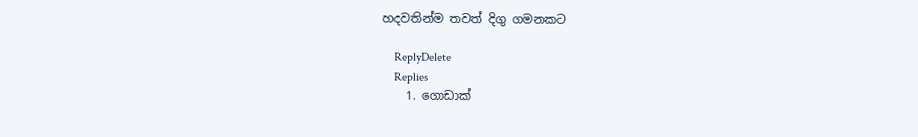හදවතින්ම තවත් දිගු ගමනකට

    ReplyDelete
    Replies
    1. ගොඩාක්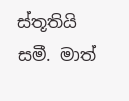ස්තූතියි සමී. මාත්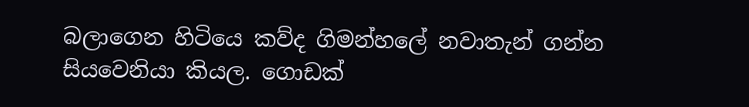බලාගෙන හිටියෙ කව්ද ගිමන්හලේ නවාතැන් ගන්න සියවෙනියා කියල. ගොඩක්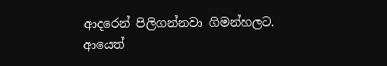ආදරෙන් පිලිගන්නවා ගිමන්හලට. ආයෙත්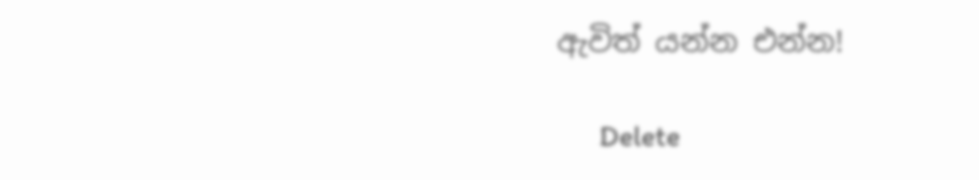ඇවිත් යන්න එන්න!

      Delete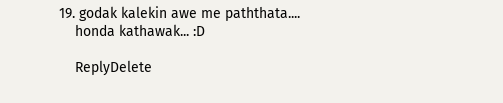19. godak kalekin awe me paththata....
    honda kathawak... :D

    ReplyDelete